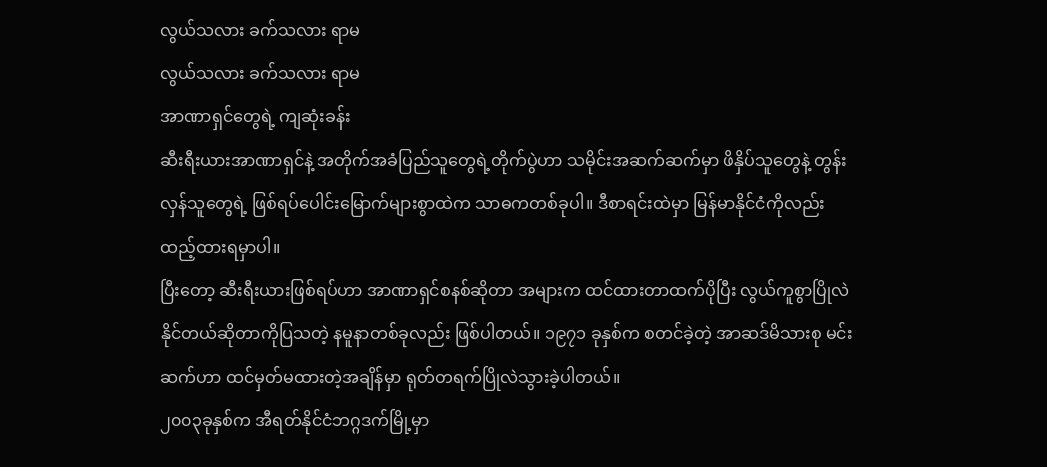လွယ်သလား ခက်သလား ရာမ
လွယ်သလား ခက်သလား ရာမ
အာဏာရှင်တွေရဲ့ ကျဆုံးခန်း
ဆီးရီးယားအာဏာရှင်နဲ့ အတိုက်အခံပြည်သူတွေရဲ့တိုက်ပွဲဟာ သမိုင်းအဆက်ဆက်မှာ ဖိနှိပ်သူတွေနဲ့ တွန်းလှန်သူတွေရဲ့ ဖြစ်ရပ်ပေါင်းမြောက်များစွာထဲက သာဓကတစ်ခုပါ။ ဒီစာရင်းထဲမှာ မြန်မာနိုင်ငံကိုလည်း ထည့်ထားရမှာပါ။
ပြီးတော့ ဆီးရီးယားဖြစ်ရပ်ဟာ အာဏာရှင်စနစ်ဆိုတာ အများက ထင်ထားတာထက်ပိုပြီး လွယ်ကူစွာပြိုလဲနိုင်တယ်ဆိုတာကိုပြသတဲ့ နမူနာတစ်ခုလည်း ဖြစ်ပါတယ်။ ၁၉၇၁ ခုနှစ်က စတင်ခဲ့တဲ့ အာဆဒ်မိသားစု မင်းဆက်ဟာ ထင်မှတ်မထားတဲ့အချိန်မှာ ရုတ်တရက်ပြိုလဲသွားခဲ့ပါတယ်။
၂၀၀၃ခုနှစ်က အီရတ်နိုင်ငံဘဂ္ဂဒက်မြို့မှာ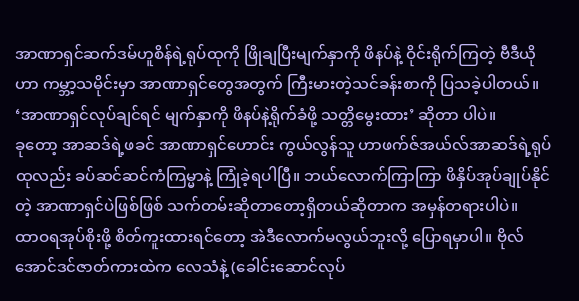အာဏာရှင်ဆက်ဒမ်ဟူစိန်ရဲ့ရုပ်ထုကို ဖြိုချပြီးမျက်နှာကို ဖိနပ်နဲ့ ဝိုင်းရိုက်ကြတဲ့ ဗီဒီယိုဟာ ကမ္ဘာ့သမိုင်းမှာ အာဏာရှင်တွေအတွက် ကြီးမားတဲ့သင်ခန်းစာကို ပြသခဲ့ပါတယ်။ ‘အာဏာရှင်လုပ်ချင်ရင် မျက်နှာကို ဖိနပ်နဲ့ရိုက်ခံဖို့ သတ္တိမွေးထား’ ဆိုတာ ပါပဲ။
ခုတော့ အာဆဒ်ရဲ့ဖခင် အာဏာရှင်ဟောင်း ကွယ်လွန်သူ ဟာဖက်ဇ်အယ်လ်အာဆဒ်ရဲ့ရုပ်ထုလည်း ခပ်ဆင်ဆင်ကံကြမ္မာနဲ့ ကြုံခဲ့ရပါပြီ။ ဘယ်လောက်ကြာကြာ ဖိနှိပ်အုပ်ချုပ်နိုင်တဲ့ အာဏာရှင်ပဲဖြစ်ဖြစ် သက်တမ်းဆိုတာတော့ရှိတယ်ဆိုတာက အမှန်တရားပါပဲ။
ထာဝရအုပ်စိုးဖို့ စိတ်ကူးထားရင်တော့ အဲဒီလောက်မလွယ်ဘူးလို့ ပြောရမှာပါ။ ဗိုလ်အောင်ဒင်ဇာတ်ကားထဲက လေသံနဲ့ (ခေါင်းဆောင်လုပ်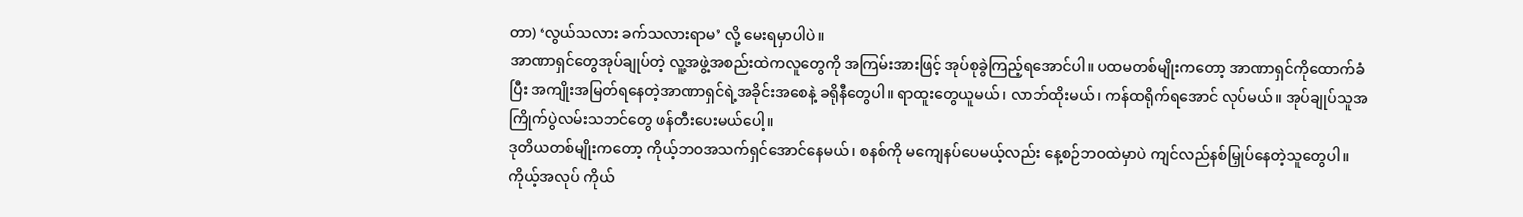တာ) ‘လွယ်သလား ခက်သလားရာမ’ လို့ မေးရမှာပါပဲ။
အာဏာရှင်တွေအုပ်ချုပ်တဲ့ လူ့အဖွဲ့အစည်းထဲကလူတွေကို အကြမ်းအားဖြင့် အုပ်စုခွဲကြည့်ရအောင်ပါ။ ပထမတစ်မျိုးကတော့ အာဏာရှင်ကိုထောက်ခံပြီး အကျိုးအမြတ်ရနေတဲ့အာဏာရှင်ရဲ့အခိုင်းအစေနဲ့ ခရိုနီတွေပါ။ ရာထူးတွေယူမယ်၊ လာဘ်ထိုးမယ်၊ ကန်ထရိုက်ရအောင် လုပ်မယ်။ အုပ်ချုပ်သူအကြိုက်ပွဲလမ်းသဘင်တွေ ဖန်တီးပေးမယ်ပေါ့။
ဒုတိယတစ်မျိုးကတော့ ကိုယ့်ဘဝအသက်ရှင်အောင်နေမယ်၊ စနစ်ကို မကျေနပ်ပေမယ့်လည်း နေ့စဉ်ဘဝထဲမှာပဲ ကျင်လည်နစ်မြှုပ်နေတဲ့သူတွေပါ။ ကိုယ့်အလုပ် ကိုယ်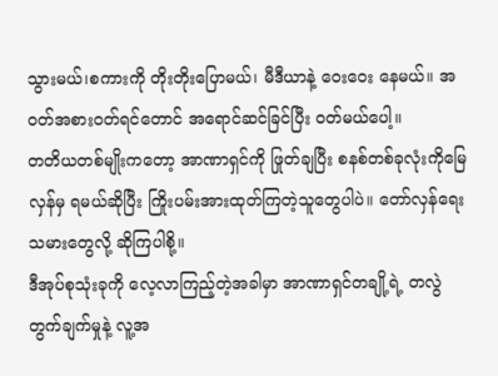သွားမယ်၊စကားကို တိုးတိုးပြောမယ်၊ မီဒီယာနဲ့ ဝေးဝေး နေမယ်။ အဝတ်အစားဝတ်ရင်တောင် အရောင်ဆင်ခြင်ပြီး ဝတ်မယ်ပေါ့။
တတိယတစ်မျိုးကတော့ အာဏာရှင်ကို ဖြုတ်ချပြီး စနစ်တစ်ခုလုံးကိုမြေလှန်မှ ရမယ်ဆိုပြီး ကြိုးပမ်းအားထုတ်ကြတဲ့သူတွေပါပဲ။ တော်လှန်ရေးသမားတွေလို့ ဆိုကြပါစို့။
ဒီအုပ်စုသုံးခုကို လေ့လာကြည့်တဲ့အခါမှာ အာဏာရှင်တချို့ရဲ့ တလွဲတွက်ချက်မှုနဲ့ လူ့အ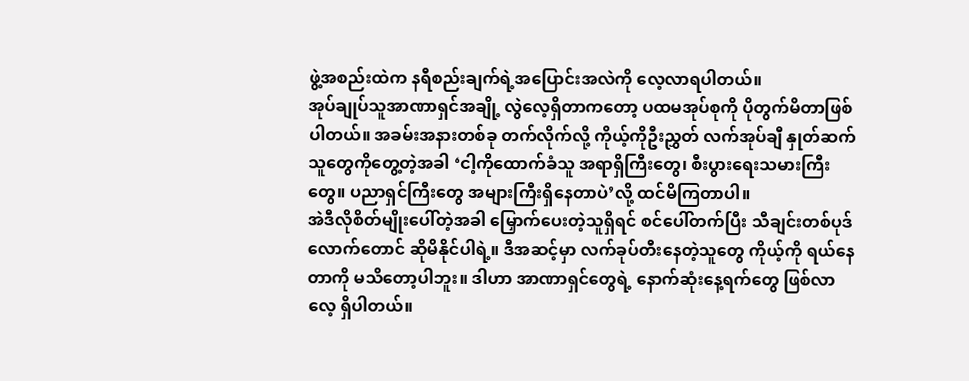ဖွဲ့အစည်းထဲက နရီစည်းချက်ရဲ့အပြောင်းအလဲကို လေ့လာရပါတယ်။
အုပ်ချုပ်သူအာဏာရှင်အချို့ လွဲလေ့ရှိတာကတော့ ပထမအုပ်စုကို ပိုတွက်မိတာဖြစ်ပါတယ်။ အခမ်းအနားတစ်ခု တက်လိုက်လို့ ကိုယ့်ကိုဦးညွှတ် လက်အုပ်ချီ နှုတ်ဆက်သူတွေကိုတွေ့တဲ့အခါ ‘ငါ့ကိုထောက်ခံသူ အရာရှိကြီးတွေ၊ စီးပွားရေးသမားကြီးတွေ။ ပညာရှင်ကြီးတွေ အများကြီးရှိနေတာပဲ’လို့ ထင်မိကြတာပါ။
အဲဒီလိုစိတ်မျိုးပေါ်တဲ့အခါ မြှောက်ပေးတဲ့သူရှိရင် စင်ပေါ်တက်ပြီး သီချင်းတစ်ပုဒ်လောက်တောင် ဆိုမိနိုင်ပါရဲ့။ ဒီအဆင့်မှာ လက်ခုပ်တီးနေတဲ့သူတွေ ကိုယ့်ကို ရယ်နေတာကို မသိတော့ပါဘူး။ ဒါဟာ အာဏာရှင်တွေရဲ့ နောက်ဆုံးနေ့ရက်တွေ ဖြစ်လာလေ့ ရှိပါတယ်။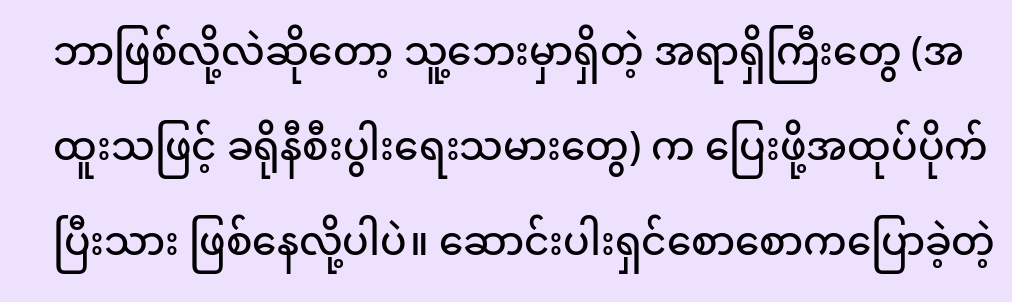ဘာဖြစ်လို့လဲဆိုတော့ သူ့ဘေးမှာရှိတဲ့ အရာရှိကြီးတွေ (အထူးသဖြင့် ခရိုနီစီးပွါးရေးသမားတွေ) က ပြေးဖို့အထုပ်ပိုက်ပြီးသား ဖြစ်နေလို့ပါပဲ။ ဆောင်းပါးရှင်စောစောကပြောခဲ့တဲ့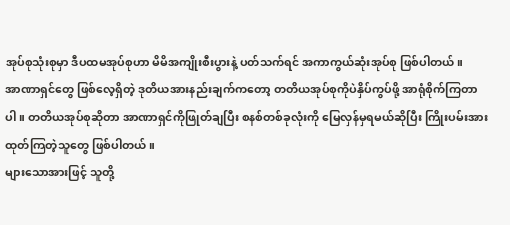အုပ်စုသုံးစုမှာ ဒီပထမအုပ်စုဟာ မိမိအကျိုးစီးပွားနဲ့ ပတ်သက်ရင် အကာကွယ်ဆုံးအုပ်စု ဖြစ်ပါတယ်။
အာဏာရှင်တွေ ဖြစ်လေ့ရှိတဲ့ ဒုတိယအားနည်းချက်ကတော့ တတိယအုပ်စုကိုပဲနှိပ်ကွပ်ဖို့ အာရုံစိုက်ကြတာပါ။ တတိယအုပ်စုဆိုတာ အာဏာရှင်ကိုဖြုတ်ချပြီး စနစ်တစ်ခုလုံးကို မြေလှန်မှရမယ်ဆိုပြီး ကြိုးပမ်းအားထုတ်ကြတဲ့သူတွေ ဖြစ်ပါတယ်။
များသောအားဖြင့် သူတို့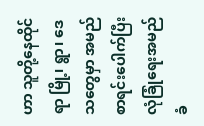ဟာ သူတို့နေထိုင်ရာ မြို့၊ ရွာ၊ ဒေသတွေမှာ အမည်စာရင်းပေါက်ပြီး လုံခြုံရေးအမည်ခံ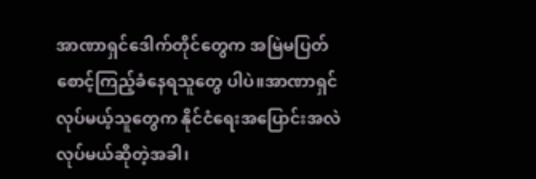အာဏာရှင်ဒေါက်တိုင်တွေက အမြဲမပြတ်စောင့်ကြည့်ခံနေရသူတွေ ပါပဲ။အာဏာရှင်လုပ်မယ့်သူတွေက နိုင်ငံရေးအပြောင်းအလဲလုပ်မယ်ဆိုတဲ့အခါ၊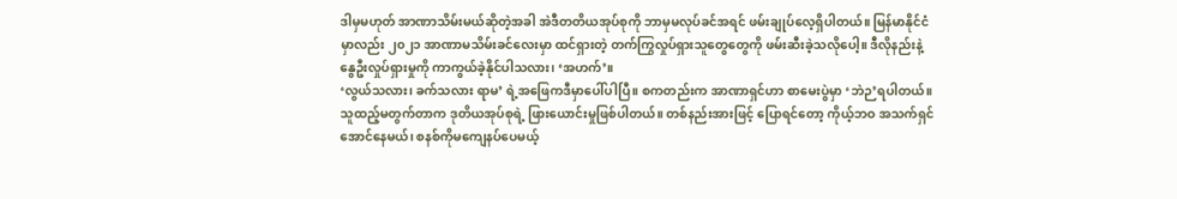ဒါမှမဟုတ် အာဏာသိမ်းမယ်ဆိုတဲ့အခါ အဲဒီတတိယအုပ်စုကို ဘာမှမလုပ်ခင်အရင် ဖမ်းချုပ်လေ့ရှိပါတယ်။ မြန်မာနိုင်ငံမှာလည်း ၂၀၂၁ အာဏာမသိမ်းခင်လေးမှာ ထင်ရှားတဲ့ တက်ကြွလှုပ်ရှားသူတွေတွေကို ဖမ်းဆီးခဲ့သလိုပေါ့။ ဒီလိုနည်းနဲ့နွေဦးလှုပ်ရှားမှုကို ကာကွယ်ခဲ့နိုင်ပါသလား၊ ‘အဟက်’။
‘လွယ်သလား၊ ခက်သလား ရာမ’ ရဲ့အဖြေကဒီမှာပေါ်ပါပြီ။ စကတည်းက အာဏာရှင်ဟာ စာမေးပွဲမှာ ‘ဘဲဉ’ရပါတယ်။ သူထည့်မတွက်တာက ဒုတိယအုပ်စုရဲ့ ဖြားယောင်းမှုဖြစ်ပါတယ်။ တစ်နည်းအားဖြင့် ပြောရင်တော့ ကိုယ့်ဘဝ အသက်ရှင်အောင်နေမယ်၊ စနစ်ကိုမကျေနပ်ပေမယ့်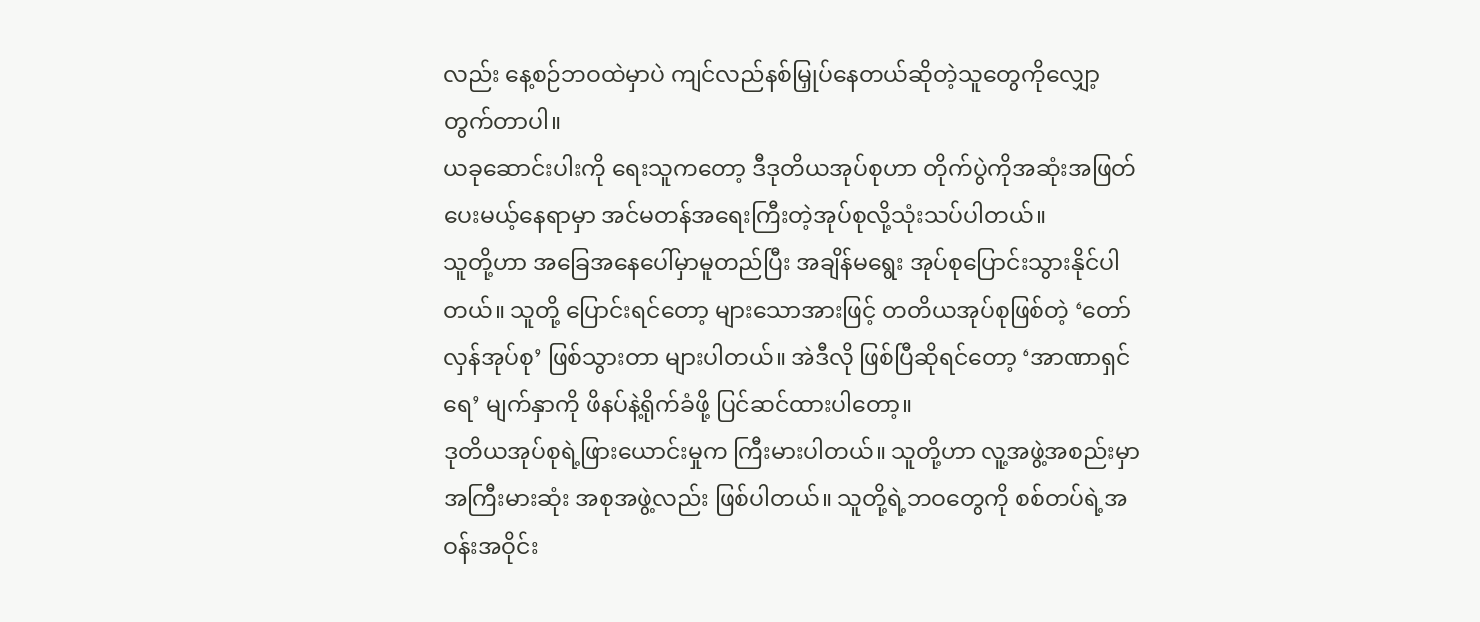လည်း နေ့စဉ်ဘဝထဲမှာပဲ ကျင်လည်နစ်မြှုပ်နေတယ်ဆိုတဲ့သူတွေကိုလျှော့တွက်တာပါ။
ယခုဆောင်းပါးကို ရေးသူကတော့ ဒီဒုတိယအုပ်စုဟာ တိုက်ပွဲကိုအဆုံးအဖြတ်ပေးမယ့်နေရာမှာ အင်မတန်အရေးကြီးတဲ့အုပ်စုလို့သုံးသပ်ပါတယ်။
သူတို့ဟာ အခြေအနေပေါ်မှာမူတည်ပြီး အချိန်မရွေး အုပ်စုပြောင်းသွားနိုင်ပါတယ်။ သူတို့ ပြောင်းရင်တော့ များသောအားဖြင့် တတိယအုပ်စုဖြစ်တဲ့ ‘တော်လှန်အုပ်စု’ ဖြစ်သွားတာ များပါတယ်။ အဲဒီလို ဖြစ်ပြီဆိုရင်တော့ ‘အာဏာရှင်ရေ’ မျက်နှာကို ဖိနပ်နဲ့ရိုက်ခံဖို့ ပြင်ဆင်ထားပါတော့။
ဒုတိယအုပ်စုရဲ့ဖြားယောင်းမှုက ကြီးမားပါတယ်။ သူတို့ဟာ လူ့အဖွဲ့အစည်းမှာ အကြီးမားဆုံး အစုအဖွဲ့လည်း ဖြစ်ပါတယ်။ သူတို့ရဲ့ဘဝတွေကို စစ်တပ်ရဲ့အဝန်းအဝိုင်း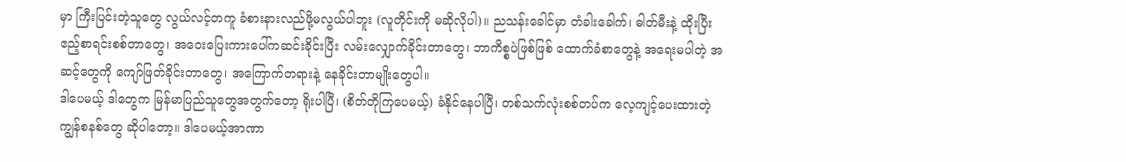မှာ ကြီးပြင်းတဲ့သူတွေ လွယ်လင့်တကူ ခံစားနားလည်ဖို့မလွယ်ပါဘူး (လူတိုင်းကို မဆိုလိုပါ)။ ညသန်းခေါင်မှာ တံခါးခေါက်၊ ဓါတ်မီးနဲ့ ထိုးပြီး ဧည့်စာရင်းစစ်တာတွေ၊ အဝေးပြေးကားပေါ်ကဆင်းခိုင်းပြီး လမ်းလျှောက်ခိုင်းတာတွေ၊ ဘာကိစ္စပဲဖြစ်ဖြစ် ထောက်ခံစာတွေနဲ့ အရေးမပါတဲ့ အဆင့်တွေကို ကျော်ဖြတ်ခိုင်းတာတွေ၊ အကြောက်တရားနဲ့ နေခိုင်းတာမျိုးတွေပါ။
ဒါပေမယ့် ဒါတွေက မြန်မာပြည်သူတွေအတွက်တော့ ရိုးပါပြီ၊ (စိတ်တိုကြပေမယ့်) ခံနိုင်နေပါပြီ၊ တစ်သက်လုံးစစ်တပ်က လေ့ကျင့်ပေးထားတဲ့ ကျွန်စနစ်တွေ ဆိုပါတော့။ ဒါပေမယ့်အာဏာ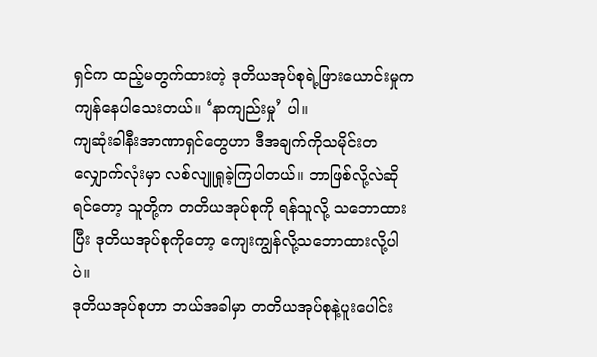ရှင်က ထည့်မတွက်ထားတဲ့ ဒုတိယအုပ်စုရဲ့ဖြားယောင်းမှုက ကျန်နေပါသေးတယ်။ ‘နာကျည်းမှု’ ပါ။
ကျဆုံးခါနီးအာဏာရှင်တွေဟာ ဒီအချက်ကိုသမိုင်းတလျှောက်လုံးမှာ လစ်လျူရှုခဲ့ကြပါတယ်။ ဘာဖြစ်လို့လဲဆိုရင်တော့ သူတို့က တတိယအုပ်စုကို ရန်သူလို့ သဘောထားပြီး ဒုတိယအုပ်စုကိုတော့ ကျေးကျွန်လို့သဘောထားလို့ပါပဲ။
ဒုတိယအုပ်စုဟာ ဘယ်အခါမှာ တတိယအုပ်စုနဲ့ပူးပေါင်း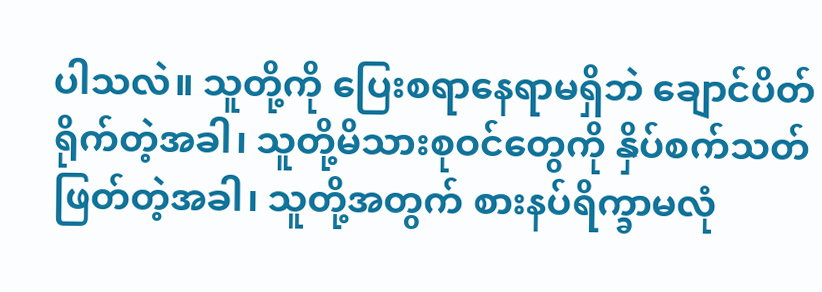ပါသလဲ။ သူတို့ကို ပြေးစရာနေရာမရှိဘဲ ချောင်ပိတ်ရိုက်တဲ့အခါ၊ သူတို့မိသားစုဝင်တွေကို နှိပ်စက်သတ်ဖြတ်တဲ့အခါ၊ သူတို့အတွက် စားနပ်ရိက္ခာမလုံ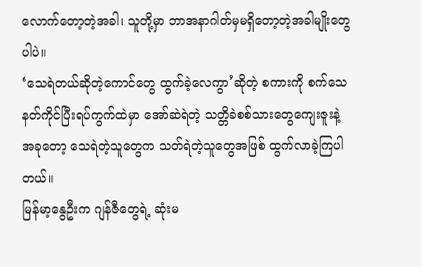လောက်တော့တဲ့အခါ၊ သူတို့မှာ ဘာအနာဂါတ်မှမရှိတော့တဲ့အခါမျိုးတွေပါပဲ။
‘သေရဲတယ်ဆိုတဲ့ကောင်တွေ ထွက်ခဲ့လေကွာ’ဆိုတဲ့ စကားကို စက်သေနတ်ကိုင်ပြီးရပ်ကွက်ထဲမှာ အော်ဆဲရဲတဲ့ သတ္တိခဲစစ်သားတွေကျေးဇူးနဲ့ အခုတော့ သေရဲတဲ့သူတွေက သတ်ရဲတဲ့သူတွေအဖြစ် ထွက်လာခဲ့ကြပါတယ်။
မြန်မာ့နွေဦးက ဂျန်ဇီတွေရဲ့ ဆုံးမ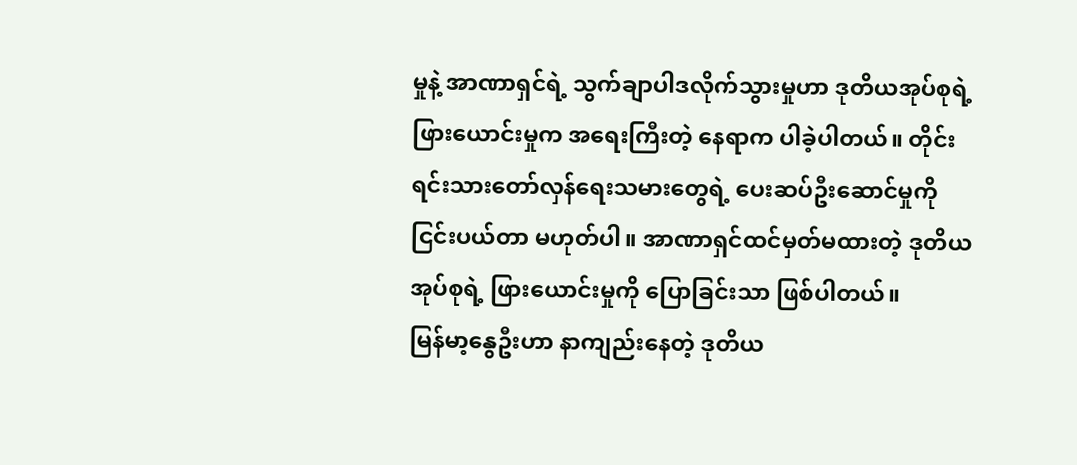မှုနဲ့ အာဏာရှင်ရဲ့ သွက်ချာပါဒလိုက်သွားမှုဟာ ဒုတိယအုပ်စုရဲ့ဖြားယောင်းမှုက အရေးကြီးတဲ့ နေရာက ပါခဲ့ပါတယ်။ တိုင်းရင်းသားတော်လှန်ရေးသမားတွေရဲ့ ပေးဆပ်ဦးဆောင်မှုကို ငြင်းပယ်တာ မဟုတ်ပါ။ အာဏာရှင်ထင်မှတ်မထားတဲ့ ဒုတိယအုပ်စုရဲ့ ဖြားယောင်းမှုကို ပြောခြင်းသာ ဖြစ်ပါတယ်။
မြန်မာ့နွေဦးဟာ နာကျည်းနေတဲ့ ဒုတိယ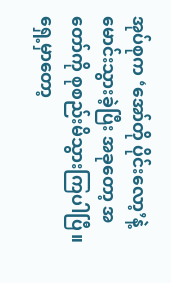အုပ်စုက ‘အော်တို ပိုင်းလော့’နဲ့ မောင်းသွားခဲ့ပြီး အခုတော့ အတော်ကို စုစည်းမိသွားကြပါပြီ။ ရှေ့မှာတော့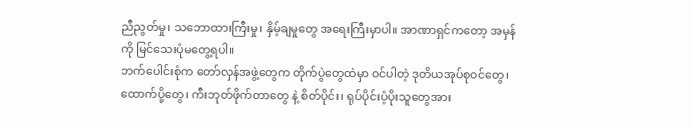ညီညွတ်မှု၊ သဘောထားကြီးမှု၊ နှိမ့်ချမှုတွေ အရေးကြီးမှာပါ။ အာဏာရှင်ကတော့ အမှန်ကို မြင်သေးပုံမတွေ့ရပါ။
ဘက်ပေါင်းစုံက တော်လှန်အဖွဲ့တွေက တိုက်ပွဲတွေထဲမှာ ဝင်ပါတဲ့ ဒုတိယအုပ်စုဝင်တွေ၊ ထောက်ပို့တွေ၊ ကီးဘုတ်ဖိုက်တာတွေ နဲ့ စိတ်ပိုင်း၊ ရုပ်ပိုင်းပံ့ပိုးသူတွေအား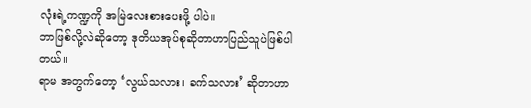လုံးရဲ့ကဏ္ဍကို အမြဲလေးစားပေးဖို့ ပါပဲ။
ဘာဖြစ်လို့လဲဆိုတော့ ဒုတိယအုပ်စုဆိုတာဟာပြည်သူပဲဖြစ်ပါတယ်။
ရာမ အတွက်တော့ ‘လွယ်သလား၊ ခက်သလား’ ဆိုတာဟာ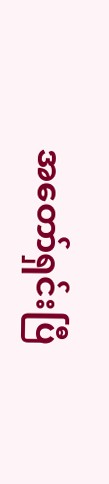အတော်ရှင်းပြီ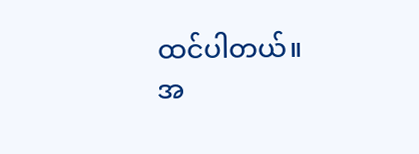ထင်ပါတယ်။
အ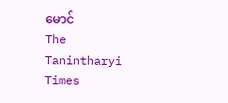မောင်
The Tanintharyi Times